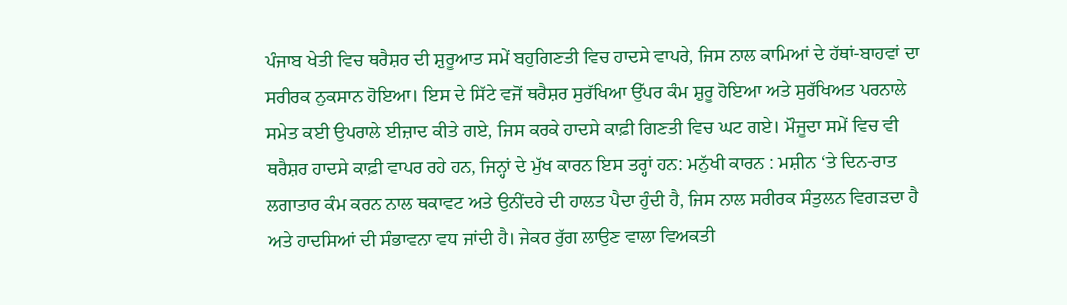ਪੰਜਾਬ ਖੇਤੀ ਵਿਚ ਥਰੈਸ਼ਰ ਦੀ ਸ਼ੁਰੂਆਤ ਸਮੇਂ ਬਹੁਗਿਣਤੀ ਵਿਚ ਹਾਦਸੇ ਵਾਪਰੇ, ਜਿਸ ਨਾਲ ਕਾਮਿਆਂ ਦੇ ਹੱਥਾਂ-ਬਾਹਵਾਂ ਦਾ ਸਰੀਰਕ ਨੁਕਸਾਨ ਹੋਇਆ। ਇਸ ਦੇ ਸਿੱਟੇ ਵਜੋਂ ਥਰੈਸ਼ਰ ਸੁਰੱਖਿਆ ਉੱਪਰ ਕੰਮ ਸ਼ੁਰੂ ਹੋਇਆ ਅਤੇ ਸੁਰੱਖਿਅਤ ਪਰਨਾਲੇ ਸਮੇਤ ਕਈ ਉਪਰਾਲੇ ਈਜ਼ਾਦ ਕੀਤੇ ਗਏ, ਜਿਸ ਕਰਕੇ ਹਾਦਸੇ ਕਾਫ਼ੀ ਗਿਣਤੀ ਵਿਚ ਘਟ ਗਏ। ਮੌਜੂਦਾ ਸਮੇਂ ਵਿਚ ਵੀ ਥਰੈਸ਼ਰ ਹਾਦਸੇ ਕਾਫ਼ੀ ਵਾਪਰ ਰਹੇ ਹਨ, ਜਿਨ੍ਹਾਂ ਦੇ ਮੁੱਖ ਕਾਰਨ ਇਸ ਤਰ੍ਹਾਂ ਹਨ: ਮਨੁੱਖੀ ਕਾਰਨ : ਮਸ਼ੀਨ ‘ਤੇ ਦਿਨ-ਰਾਤ ਲਗਾਤਾਰ ਕੰਮ ਕਰਨ ਨਾਲ ਥਕਾਵਟ ਅਤੇ ਉਨੀਂਦਰੇ ਦੀ ਹਾਲਤ ਪੈਦਾ ਹੁੰਦੀ ਹੈ, ਜਿਸ ਨਾਲ ਸਰੀਰਕ ਸੰਤੁਲਨ ਵਿਗੜਦਾ ਹੈ ਅਤੇ ਹਾਦਸਿਆਂ ਦੀ ਸੰਭਾਵਨਾ ਵਧ ਜਾਂਦੀ ਹੈ। ਜੇਕਰ ਰੁੱਗ ਲਾਉਣ ਵਾਲਾ ਵਿਅਕਤੀ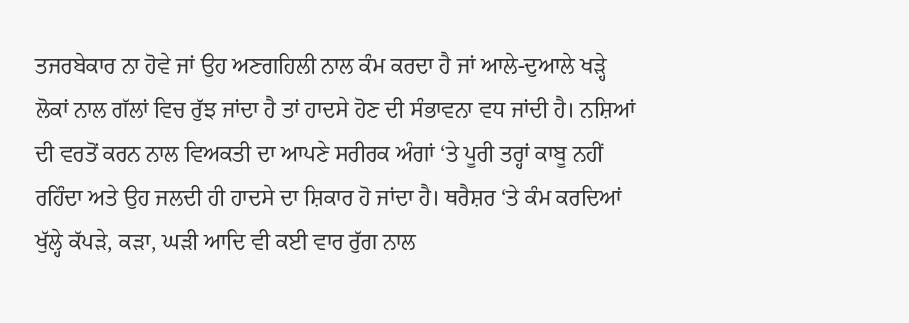ਤਜਰਬੇਕਾਰ ਨਾ ਹੋਵੇ ਜਾਂ ਉਹ ਅਣਗਹਿਲੀ ਨਾਲ ਕੰਮ ਕਰਦਾ ਹੈ ਜਾਂ ਆਲੇ-ਦੁਆਲੇ ਖੜ੍ਹੇ ਲੋਕਾਂ ਨਾਲ ਗੱਲਾਂ ਵਿਚ ਰੁੱਝ ਜਾਂਦਾ ਹੈ ਤਾਂ ਹਾਦਸੇ ਹੋਣ ਦੀ ਸੰਭਾਵਨਾ ਵਧ ਜਾਂਦੀ ਹੈ। ਨਸ਼ਿਆਂ ਦੀ ਵਰਤੋਂ ਕਰਨ ਨਾਲ ਵਿਅਕਤੀ ਦਾ ਆਪਣੇ ਸਰੀਰਕ ਅੰਗਾਂ ‘ਤੇ ਪੂਰੀ ਤਰ੍ਹਾਂ ਕਾਬੂ ਨਹੀਂ ਰਹਿੰਦਾ ਅਤੇ ਉਹ ਜਲਦੀ ਹੀ ਹਾਦਸੇ ਦਾ ਸ਼ਿਕਾਰ ਹੋ ਜਾਂਦਾ ਹੈ। ਥਰੈਸ਼ਰ ‘ਤੇ ਕੰਮ ਕਰਦਿਆਂ ਖੁੱਲ੍ਹੇ ਕੱਪੜੇ, ਕੜਾ, ਘੜੀ ਆਦਿ ਵੀ ਕਈ ਵਾਰ ਰੁੱਗ ਨਾਲ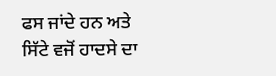ਫਸ ਜਾਂਦੇ ਹਨ ਅਤੇ ਸਿੱਟੇ ਵਜੋਂ ਹਾਦਸੇ ਦਾ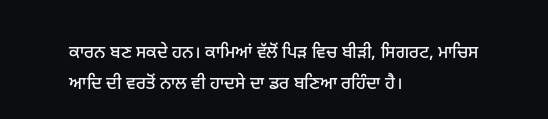ਕਾਰਨ ਬਣ ਸਕਦੇ ਹਨ। ਕਾਮਿਆਂ ਵੱਲੋਂ ਪਿੜ ਵਿਚ ਬੀੜੀ, ਸਿਗਰਟ, ਮਾਚਿਸ ਆਦਿ ਦੀ ਵਰਤੋਂ ਨਾਲ ਵੀ ਹਾਦਸੇ ਦਾ ਡਰ ਬਣਿਆ ਰਹਿੰਦਾ ਹੈ।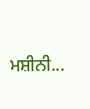ਮਸ਼ੀਨੀ...